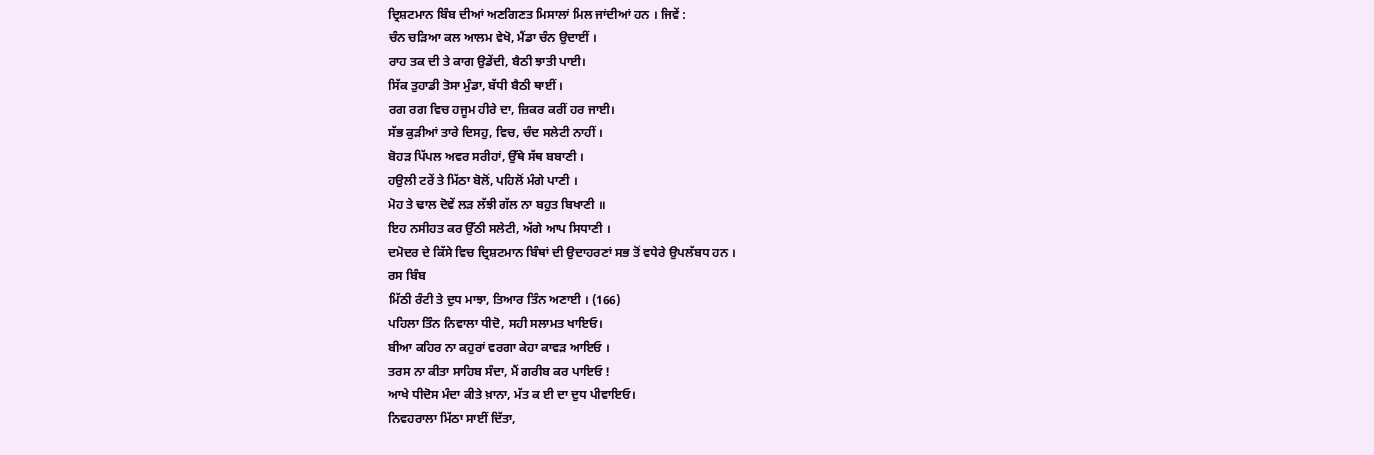ਦ੍ਰਿਸ਼ਟਮਾਨ ਬਿੰਬ ਦੀਆਂ ਅਣਗਿਣਤ ਮਿਸਾਲਾਂ ਮਿਲ ਜਾਂਦੀਆਂ ਹਨ । ਜਿਵੇਂ :
ਚੰਨ ਚੜਿਆ ਕਲ ਆਲਮ ਵੇਖੋ, ਮੈਂਡਾ ਚੰਨ ਉਦਾਈਂ ।
ਰਾਹ ਤਕ ਦੀ ਤੇ ਕਾਗ ਉਡੇਂਦੀ, ਬੈਠੀ ਝਾਤੀ ਪਾਈ।
ਸਿੱਕ ਤੁਹਾਡੀ ਤੋਸਾ ਮੁੰਡਾ, ਬੱਧੀ ਬੈਠੀ ਥਾਈਂ ।
ਰਗ ਰਗ ਵਿਚ ਹਜੂਮ ਹੀਰੇ ਦਾ, ਜ਼ਿਕਰ ਕਰੀਂ ਹਰ ਜਾਈ।
ਸੱਭ ਕੁੜੀਆਂ ਤਾਰੇ ਦਿਸਹੁ, ਵਿਚ, ਚੰਦ ਸਲੇਟੀ ਨਾਹੀਂ ।
ਬੋਹੜ ਪਿੱਪਲ ਅਵਰ ਸਰੀਹਾਂ, ਉੱਥੇ ਸੱਥ ਬਬਾਣੀ ।
ਹਉਲੀ ਟਰੇਂ ਤੇ ਮਿੱਠਾ ਬੋਲੋਂ, ਪਹਿਲੋਂ ਮੰਗੇ ਪਾਣੀ ।
ਮੋਹ ਤੇ ਢਾਲ ਦੋਵੇਂ ਲੜ ਲੱਝੀ ਗੱਲ ਨਾ ਬਹੁਤ ਬਿਖਾਣੀ ॥
ਇਹ ਨਸੀਹਤ ਕਰ ਉੱਠੀ ਸਲੇਟੀ, ਅੱਗੇ ਆਪ ਸਿਧਾਣੀ ।
ਦਮੋਦਰ ਦੇ ਕਿੱਸੇ ਵਿਚ ਦ੍ਰਿਸ਼ਟਮਾਨ ਬਿੰਥਾਂ ਦੀ ਉਦਾਹਰਣਾਂ ਸਭ ਤੋਂ ਵਧੇਰੇ ਉਪਲੱਬਧ ਹਨ ।
ਰਸ ਬਿੰਬ
ਮਿੱਠੀ ਰੰਟੀ ਤੇ ਦੁਧ ਮਾਝਾ, ਤਿਆਰ ਤਿੰਨ ਅਣਾਈ । (166)
ਪਹਿਲਾ ਤਿੰਨ ਨਿਵਾਲਾ ਧੀਦੋ, ਸਹੀ ਸਲਾਮਤ ਖਾਇਓ।
ਬੀਆ ਕਹਿਰ ਨਾ ਕਹੁਰਾਂ ਵਰਗਾ ਕੇਹਾ ਕਾਵੜ ਆਇਓ ।
ਤਰਸ ਨਾ ਕੀਤਾ ਸਾਹਿਬ ਸੰਦਾ, ਮੈਂ ਗਰੀਬ ਕਰ ਪਾਇਓ !
ਆਖੇ ਧੀਦੋਸ ਮੰਦਾ ਕੀਤੇ ਖ਼ਾਨਾ, ਮੱਤ ਕ ਈ ਦਾ ਦੁਧ ਪੀਵਾਇਓ।
ਨਿਵਹਰਾਲਾ ਮਿੱਠਾ ਸਾਈਂ ਦਿੱਤਾ,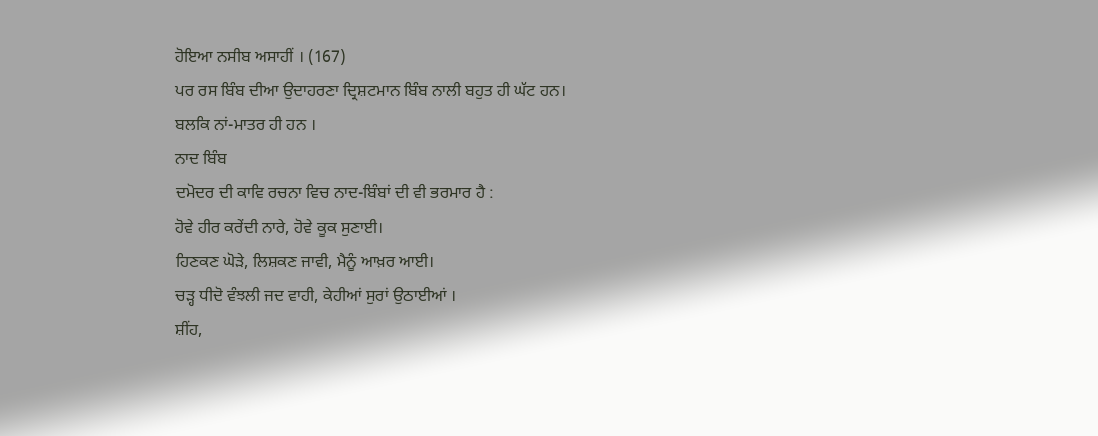ਹੋਇਆ ਨਸੀਬ ਅਸਾਹੀਂ । (167)
ਪਰ ਰਸ ਬਿੰਬ ਦੀਆ ਉਦਾਹਰਣਾ ਦ੍ਰਿਸ਼ਟਮਾਨ ਬਿੰਬ ਨਾਲੀ ਬਹੁਤ ਹੀ ਘੱਟ ਹਨ।
ਬਲਕਿ ਨਾਂ-ਮਾਤਰ ਹੀ ਹਨ ।
ਨਾਦ ਬਿੰਬ
ਦਮੋਦਰ ਦੀ ਕਾਵਿ ਰਚਨਾ ਵਿਚ ਨਾਦ-ਬਿੰਬਾਂ ਦੀ ਵੀ ਭਰਮਾਰ ਹੈ :
ਹੋਵੇ ਹੀਰ ਕਰੇਂਦੀ ਨਾਰੇ, ਹੋਵੇ ਕੂਕ ਸੁਣਾਈ।
ਹਿਣਕਣ ਘੋੜੇ, ਲਿਸ਼ਕਣ ਜਾਵੀ, ਮੈਨੂੰ ਆਖ਼ਰ ਆਈ।
ਚੜ੍ਹ ਧੀਦੋ ਵੰਝਲੀ ਜਦ ਵਾਹੀ, ਕੇਹੀਆਂ ਸੁਰਾਂ ਉਠਾਈਆਂ ।
ਸ਼ੀਂਹ,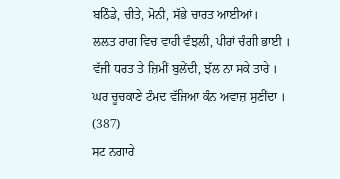ਬਠਿੰਡੇ, ਚੀਤੇ, ਮੋਨੀ, ਸੱਭੇ ਚਾਰਤ ਆਈਆਂ।
ਲਲਤ ਰਾਗ ਵਿਚ ਵਾਹੀ ਵੰਝਲੀ, ਪੀਰਾਂ ਚੰਗੀ ਭਾਈ ।
ਵੱਜੀ ਧਰਤ ਤੇ ਜ਼ਿਮੀਂ ਬੁਲੇਂਦੀ, ਝੱਲ ਨਾ ਸਕੇ ਤਾਰੇ ।
ਘਰ ਚੂਚਕਾਣੇ ਟੰਮਦ ਵੱਜਿਆ ਕੰਨ ਅਵਾਜ਼ ਸੁਣੀਂਦਾ । (387)
ਸਟ ਨਗਾਰੇ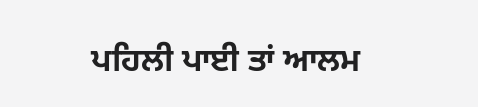ਪਹਿਲੀ ਪਾਈ ਤਾਂ ਆਲਮ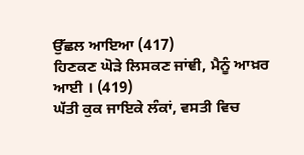ਉੱਛਲ ਆਇਆ (417)
ਹਿਣਕਣ ਘੋੜੇ ਲਿਸਕਣ ਜਾਂਞੀ, ਮੈਨੂੰ ਆਖ਼ਰ ਆਈ । (419)
ਘੱਤੀ ਕੁਕ ਜਾਇਕੇ ਲੰਕਾਂ, ਵਸਤੀ ਵਿਚ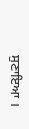ਸੁਣਾਇਆ ।